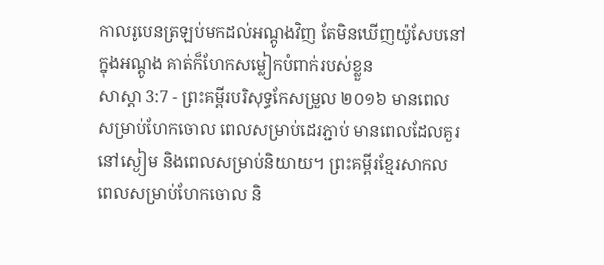កាលរូបេនត្រឡប់មកដល់អណ្តូងវិញ តែមិនឃើញយ៉ូសែបនៅក្នុងអណ្តូង គាត់ក៏ហែកសម្លៀកបំពាក់របស់ខ្លួន
សាស្តា 3:7 - ព្រះគម្ពីរបរិសុទ្ធកែសម្រួល ២០១៦ មានពេលសម្រាប់ហែកចោល ពេលសម្រាប់ដេរភ្ជាប់ មានពេលដែលគួរនៅស្ងៀម និងពេលសម្រាប់និយាយ។ ព្រះគម្ពីរខ្មែរសាកល ពេលសម្រាប់ហែកចោល និ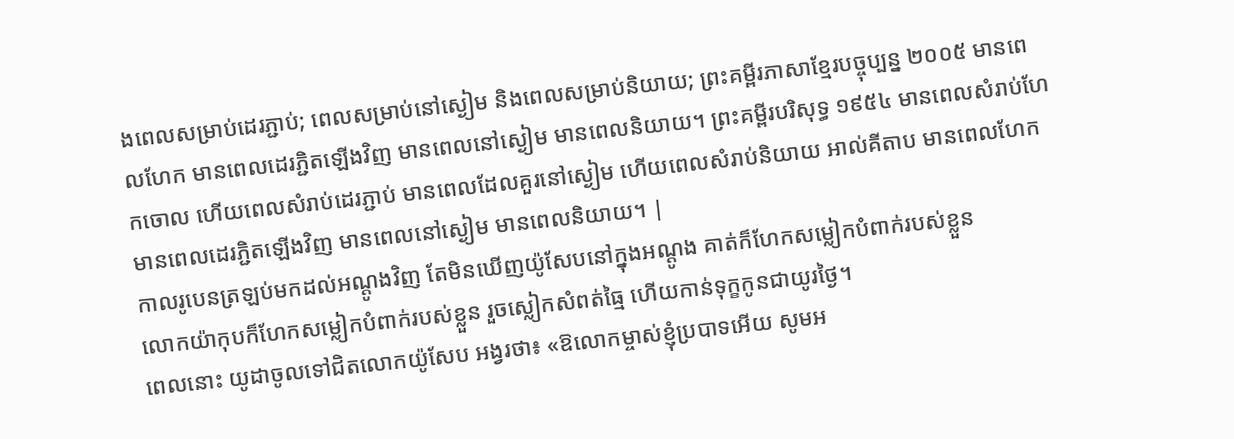ងពេលសម្រាប់ដេរភ្ជាប់; ពេលសម្រាប់នៅស្ងៀម និងពេលសម្រាប់និយាយ; ព្រះគម្ពីរភាសាខ្មែរបច្ចុប្បន្ន ២០០៥ មានពេលហែក មានពេលដេរភ្ជិតឡើងវិញ មានពេលនៅស្ងៀម មានពេលនិយាយ។ ព្រះគម្ពីរបរិសុទ្ធ ១៩៥៤ មានពេលសំរាប់ហែកចោល ហើយពេលសំរាប់ដេរភ្ជាប់ មានពេលដែលគួរនៅស្ងៀម ហើយពេលសំរាប់និយាយ អាល់គីតាប មានពេលហែក មានពេលដេរភ្ជិតឡើងវិញ មានពេលនៅស្ងៀម មានពេលនិយាយ។ |
កាលរូបេនត្រឡប់មកដល់អណ្តូងវិញ តែមិនឃើញយ៉ូសែបនៅក្នុងអណ្តូង គាត់ក៏ហែកសម្លៀកបំពាក់របស់ខ្លួន
លោកយ៉ាកុបក៏ហែកសម្លៀកបំពាក់របស់ខ្លួន រួចស្លៀកសំពត់ធ្មៃ ហើយកាន់ទុក្ខកូនជាយូរថ្ងៃ។
ពេលនោះ យូដាចូលទៅជិតលោកយ៉ូសែប អង្វរថា៖ «ឱលោកម្ចាស់ខ្ញុំប្របាទអើយ សូមអ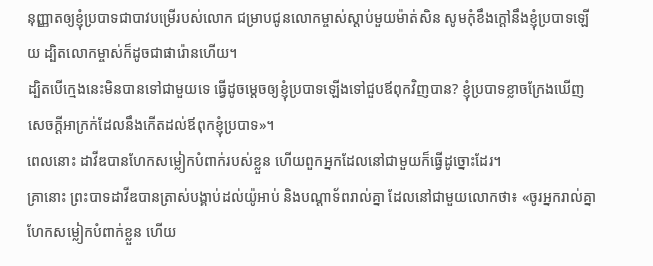នុញ្ញាតឲ្យខ្ញុំប្របាទជាបាវបម្រើរបស់លោក ជម្រាបជូនលោកម្ចាស់ស្តាប់មួយម៉ាត់សិន សូមកុំខឹងក្តៅនឹងខ្ញុំប្របាទឡើយ ដ្បិតលោកម្ចាស់ក៏ដូចជាផារ៉ោនហើយ។
ដ្បិតបើក្មេងនេះមិនបានទៅជាមួយទេ ធ្វើដូចម្តេចឲ្យខ្ញុំប្របាទឡើងទៅជួបឪពុកវិញបាន? ខ្ញុំប្របាទខ្លាចក្រែងឃើញសេចក្ដីអាក្រក់ដែលនឹងកើតដល់ឪពុកខ្ញុំប្របាទ»។
ពេលនោះ ដាវីឌបានហែកសម្លៀកបំពាក់របស់ខ្លួន ហើយពួកអ្នកដែលនៅជាមួយក៏ធ្វើដូច្នោះដែរ។
គ្រានោះ ព្រះបាទដាវីឌបានត្រាស់បង្គាប់ដល់យ៉ូអាប់ និងបណ្ដាទ័ពរាល់គ្នា ដែលនៅជាមួយលោកថា៖ «ចូរអ្នករាល់គ្នាហែកសម្លៀកបំពាក់ខ្លួន ហើយ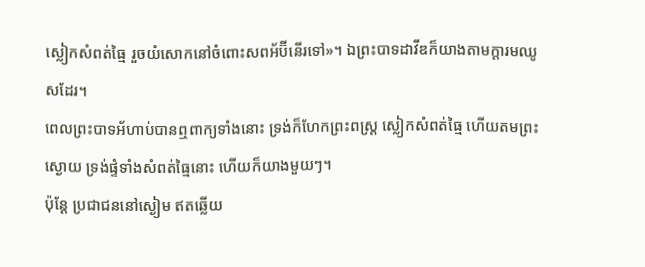ស្លៀកសំពត់ធ្មៃ រួចយំសោកនៅចំពោះសពអ័ប៊ីនើរទៅ»។ ឯព្រះបាទដាវីឌក៏យាងតាមក្តារមឈូសដែរ។
ពេលព្រះបាទអ័ហាប់បានឮពាក្យទាំងនោះ ទ្រង់ក៏ហែកព្រះពស្ត្រ ស្លៀកសំពត់ធ្មៃ ហើយតមព្រះស្ងោយ ទ្រង់ផ្ទំទាំងសំពត់ធ្មៃនោះ ហើយក៏យាងមួយៗ។
ប៉ុន្តែ ប្រជាជននៅស្ងៀម ឥតឆ្លើយ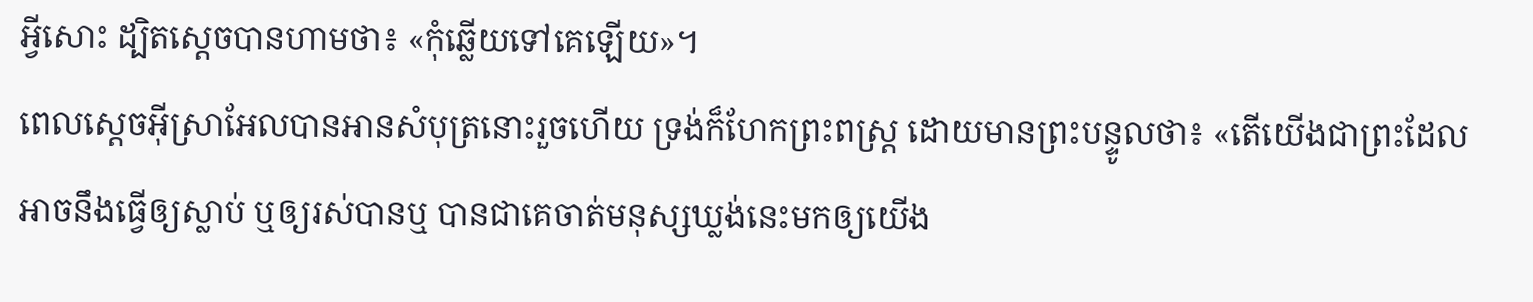អ្វីសោះ ដ្បិតស្ដេចបានហាមថា៖ «កុំឆ្លើយទៅគេឡើយ»។
ពេលស្តេចអ៊ីស្រាអែលបានអានសំបុត្រនោះរួចហើយ ទ្រង់ក៏ហែកព្រះពស្ត្រ ដោយមានព្រះបន្ទូលថា៖ «តើយើងជាព្រះដែលអាចនឹងធ្វើឲ្យស្លាប់ ឬឲ្យរស់បានឬ បានជាគេចាត់មនុស្សឃ្លង់នេះមកឲ្យយើង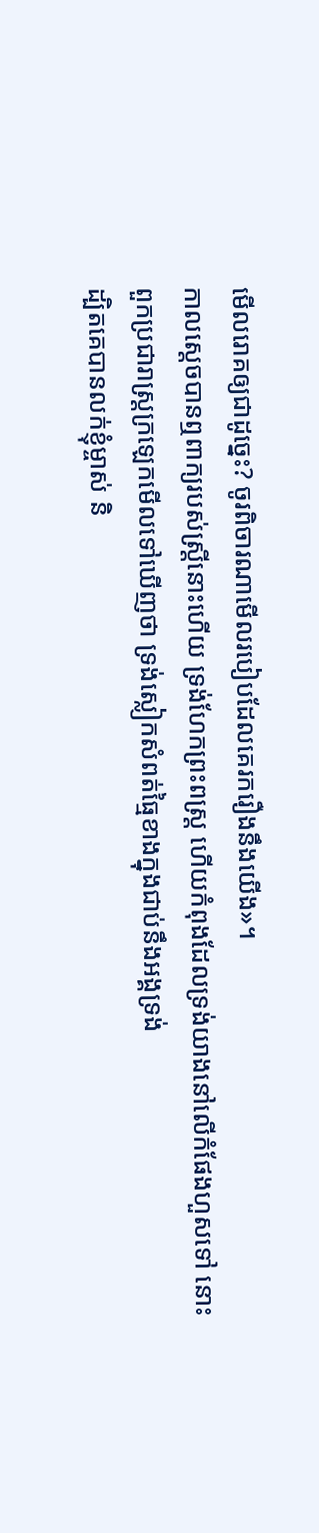មើលរោគឲ្យជាដូច្នេះ? ចូរពិចារណាមើលរបៀបដែលគេរករឿងនឹងយើង»។
កាលស្តេចបានឮពាក្យរបស់ស្ត្រីនោះហើយ ទ្រង់ហែកព្រះពស្ត្រ ហើយកំពុងដែលទ្រង់យាងនៅលើកំផែងហួសទៅ នោះពួកប្រជារាស្ត្រក្រឡេកមើលទៅឃើញថា ទ្រង់ស្លៀកសំពត់ធ្មៃខាងក្នុងជាប់នឹងអង្គទ្រង់
ដ្បិតគេបានលក់ខ្ញុំម្ចាស់ និ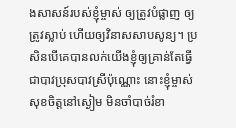ងសាសន៍របស់ខ្ញុំម្ចាស់ ឲ្យត្រូវបំផ្លាញ ឲ្យត្រូវស្លាប់ ហើយឲ្យវិនាសសាបសូន្យ។ ប្រសិនបើគេបានលក់យើងខ្ញុំឲ្យគ្រាន់តែធ្វើជាបាវប្រុសបាវស្រីប៉ុណ្ណោះ នោះខ្ញុំម្ចាស់សុខចិត្តនៅស្ងៀម មិនចាំបាច់រំខា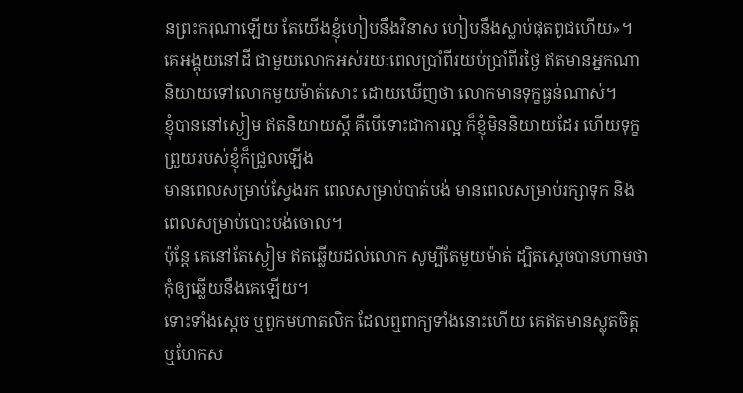នព្រះករុណាឡើយ តែយើងខ្ញុំហៀបនឹងវិនាស ហៀបនឹងស្លាប់ផុតពូជហើយ»។
គេអង្គុយនៅដី ជាមួយលោកអស់រយៈពេលប្រាំពីរយប់ប្រាំពីរថ្ងៃ ឥតមានអ្នកណានិយាយទៅលោកមួយម៉ាត់សោះ ដោយឃើញថា លោកមានទុក្ខធ្ងន់ណាស់។
ខ្ញុំបាននៅស្ងៀម ឥតនិយាយស្ដី គឺបើទោះជាការល្អ ក៏ខ្ញុំមិននិយាយដែរ ហើយទុក្ខព្រួយរបស់ខ្ញុំក៏ជ្រួលឡើង
មានពេលសម្រាប់ស្វែងរក ពេលសម្រាប់បាត់បង់ មានពេលសម្រាប់រក្សាទុក និងពេលសម្រាប់បោះបង់ចោល។
ប៉ុន្តែ គេនៅតែស្ងៀម ឥតឆ្លើយដល់លោក សូម្បីតែមួយម៉ាត់ ដ្បិតស្ដេចបានហាមថា កុំឲ្យឆ្លើយនឹងគេឡើយ។
ទោះទាំងស្ដេច ឬពួកមហាតលិក ដែលឮពាក្យទាំងនោះហើយ គេឥតមានស្លុតចិត្ត ឬហែកស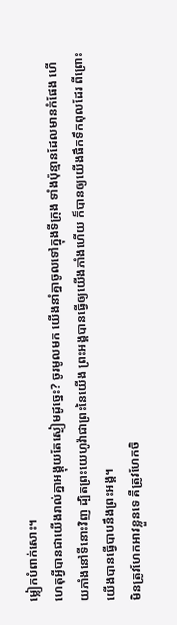ម្លៀកបំពាក់សោះ។
ហេតុអ្វីបានជាយើងរាល់គ្នាអង្គុយតែស្ងៀមដូច្នេះ? ចូរមូលមក យើងនាំគ្នាចូលទៅក្នុងទីក្រុង ទាំងប៉ុន្មានដែលមានកំផែង ហើយភាំងនៅទីនោះវិញ ដ្បិតព្រះយេហូវ៉ាជាព្រះនៃយើង ព្រះអង្គបានធ្វើឲ្យយើងភាំងហើយ ក៏បានឲ្យយើងផឹកទឹកពុលដែរ ពីព្រោះយើងបានធ្វើបាបនឹងព្រះអង្គ។
មិនត្រូវហែកអាវខ្លួនទេ គឺត្រូវហែកចិ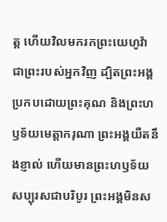ត្ត ហើយវិលមករកព្រះយេហូវ៉ាជាព្រះរបស់អ្នកវិញ ដ្បិតព្រះអង្គប្រកបដោយព្រះគុណ និងព្រះហឫទ័យមេត្តាករុណា ព្រះអង្គយឺតនឹងខ្ញាល់ ហើយមានព្រះហឫទ័យសប្បុរសជាបរិបូរ ព្រះអង្គមិនស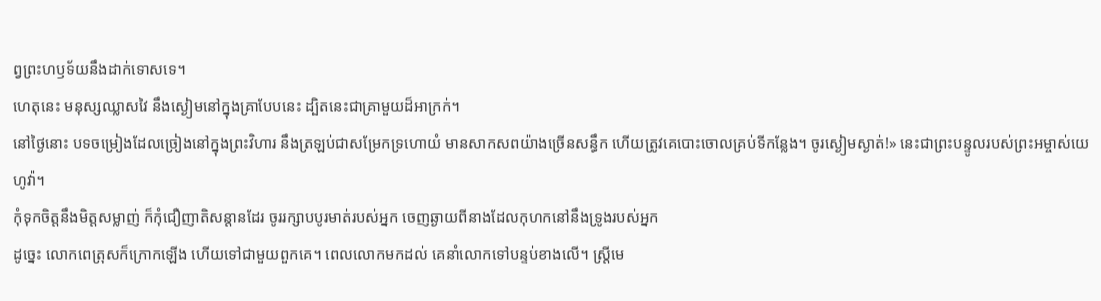ព្វព្រះហឫទ័យនឹងដាក់ទោសទេ។
ហេតុនេះ មនុស្សឈ្លាសវៃ នឹងស្ងៀមនៅក្នុងគ្រាបែបនេះ ដ្បិតនេះជាគ្រាមួយដ៏អាក្រក់។
នៅថ្ងៃនោះ បទចម្រៀងដែលច្រៀងនៅក្នុងព្រះវិហារ នឹងត្រឡប់ជាសម្រែកទ្រហោយំ មានសាកសពយ៉ាងច្រើនសន្ធឹក ហើយត្រូវគេបោះចោលគ្រប់ទីកន្លែង។ ចូរស្ងៀមស្ងាត់!» នេះជាព្រះបន្ទូលរបស់ព្រះអម្ចាស់យេហូវ៉ា។
កុំទុកចិត្តនឹងមិត្តសម្លាញ់ ក៏កុំជឿញាតិសន្ដានដែរ ចូររក្សាបបូរមាត់របស់អ្នក ចេញឆ្ងាយពីនាងដែលកុហកនៅនឹងទ្រូងរបស់អ្នក
ដូច្នេះ លោកពេត្រុសក៏ក្រោកឡើង ហើយទៅជាមួយពួកគេ។ ពេលលោកមកដល់ គេនាំលោកទៅបន្ទប់ខាងលើ។ ស្ត្រីមេ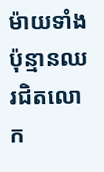ម៉ាយទាំងប៉ុន្មានឈរជិតលោក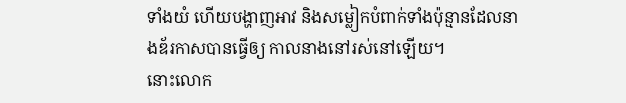ទាំងយំ ហើយបង្ហាញអាវ និងសម្លៀកបំពាក់ទាំងប៉ុន្មានដែលនាងឌ័រកាសបានធ្វើឲ្យ កាលនាងនៅរស់នៅឡើយ។
នោះលោក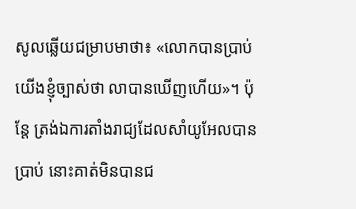សូលឆ្លើយជម្រាបមាថា៖ «លោកបានប្រាប់យើងខ្ញុំច្បាស់ថា លាបានឃើញហើយ»។ ប៉ុន្តែ ត្រង់ឯការតាំងរាជ្យដែលសាំយូអែលបានប្រាប់ នោះគាត់មិនបានជ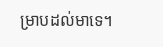ម្រាបដល់មាទេ។